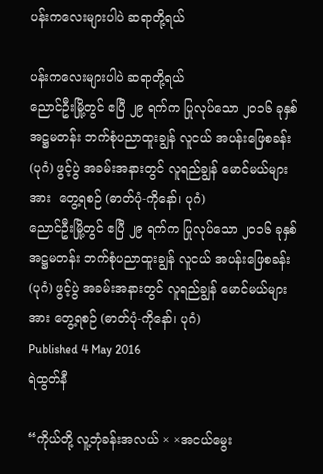ပန်းကလေးများပါပဲ ဆရာတို့ရယ်

ပန်းကလေးများပါပဲ ဆရာတို့ရယ်
ညောင်ဦးမြို့တွင် ဧပြီ ၂၉ ရက်က ပြုလုပ်သော ၂၀၁၆ ခုနှစ် အဋ္ဌမတန်း ဘက်စုံပညာထူးချွန် လူငယ် အပန်းဖြေစခန်း(ပုဂံ) ဖွင့်ပွဲ အခမ်းအနားတွင် လူရည်ချွန် မောင်မယ်များအား  တွေ့ရစဉ် (ဓာတ်ပုံ-ကိုနော်၊ ပုဂံ)
ညောင်ဦးမြို့တွင် ဧပြီ ၂၉ ရက်က ပြုလုပ်သော ၂၀၁၆ ခုနှစ် အဋ္ဌမတန်း ဘက်စုံပညာထူးချွန် လူငယ် အပန်းဖြေစခန်း(ပုဂံ) ဖွင့်ပွဲ အခမ်းအနားတွင် လူရည်ချွန် မောင်မယ်များအား တွေ့ရစဉ် (ဓာတ်ပုံ-ကိုနော်၊ ပုဂံ)
Published 4 May 2016
ရဲထွတ်နီ

“ကိုယ်တို့ လူ့ဘုံခန်းအလယ် × ×အငယ်မွေး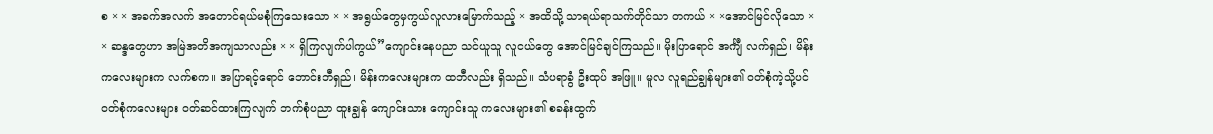စ × × အခက်အလက် အတောင်ရယ်မစုံကြသေးသော × × အရွယ်တွေမှကွယ်လူလားမြောက်သည့် × အထိသို့ သာရယ်ရာသက်တိုင်သာ တကယ် × ×အောင်မြင်လိုသော × × ဆန္ဒတွေဟာ အမြဲအတိအကျသာလည်း × × ရှိကြလျက်ပါကွယ်”ကျောင်းနေပညာ သင်ယူသူ လူငယ်တွေ အောင်မြင်ချင်ကြသည်။ မိုးပြာရောင် အင်္ကျီ လက်ရှည်၊ မိန်းကလေးများက လက်စက။ အပြာရင့်ရောင် ဘောင်းဘီရှည်၊ မိန်းကလေးများက ထဘီလည်း ရှိသည်။ သံပရာခွံ ဦးထုပ် အဖြူ။ မူလ လူရည်ချွန်များ၏ ဝတ်စုံကဲ့သို့ပင် ဝတ်စုံကလေးများ ဝတ်ဆင်ထားကြလျက် ဘက်စုံပညာ ထူးချွန် ကျောင်းသား ကျောင်းသူ ကလေးများ၏ စခန်းထွက်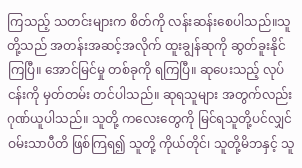ကြသည့် သတင်းများက စိတ်ကို လန်းဆန်းစေပါသည်။သူတို့သည် အတန်းအဆင့်အလိုက် ထူးချွန်ဆုကို ဆွတ်ခူးနိုင်ကြပြီ။ အောင်မြင်မှု တစ်ခုကို ရကြပြီ။ ဆုပေးသည့် လုပ်ငန်းကို မှတ်တမ်း တင်ပါသည်။ ဆုရသူများ အတွက်လည်း ဂုဏ်ယူပါသည်။ သူတို့ ကလေးတွေကို မြင်ရသူတို့ပင်လျှင် ဝမ်းသာပီတိ ဖြစ်ကြရ၍ သူတို့ ကိုယ်တိုင်၊ သူတို့မိဘနှင့် သူ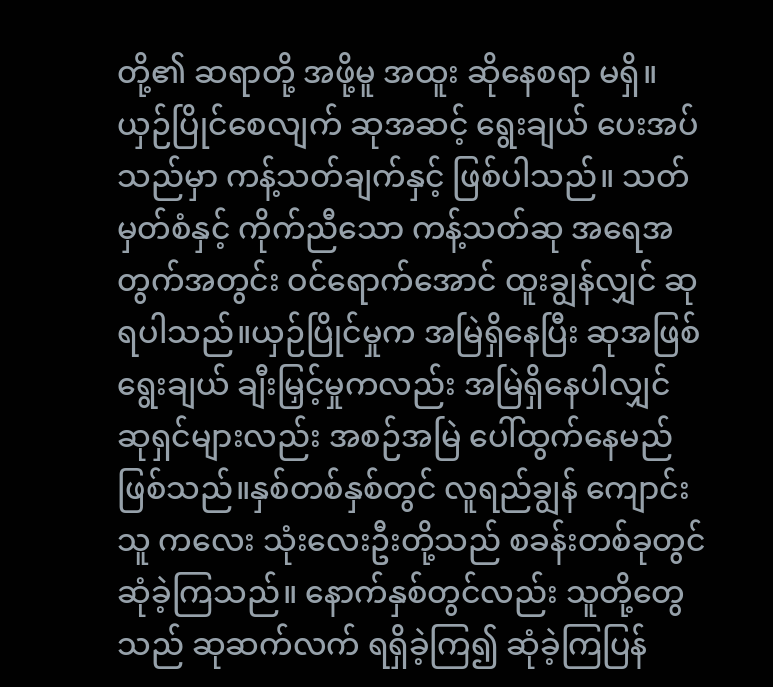တို့၏ ဆရာတို့ အဖို့မူ အထူး ဆိုနေစရာ မရှိ။ယှဉ်ပြိုင်စေလျက် ဆုအဆင့် ရွေးချယ် ပေးအပ်သည်မှာ ကန့်သတ်ချက်နှင့် ဖြစ်ပါသည်။ သတ်မှတ်စံနှင့် ကိုက်ညီသော ကန့်သတ်ဆု အရေအတွက်အတွင်း ဝင်ရောက်အောင် ထူးချွန်လျှင် ဆုရပါသည်။ယှဉ်ပြိုင်မှုက အမြဲရှိနေပြီး ဆုအဖြစ် ရွေးချယ် ချီးမြှင့်မှုကလည်း အမြဲရှိနေပါလျှင် ဆုရှင်များလည်း အစဉ်အမြဲ ပေါ်ထွက်နေမည် ဖြစ်သည်။နှစ်တစ်နှစ်တွင် လူရည်ချွန် ကျောင်းသူ ကလေး သုံးလေးဦးတို့သည် စခန်းတစ်ခုတွင် ဆုံခဲ့ကြသည်။ နောက်နှစ်တွင်လည်း သူတို့တွေသည် ဆုဆက်လက် ရရှိခဲ့ကြ၍ ဆုံခဲ့ကြပြန်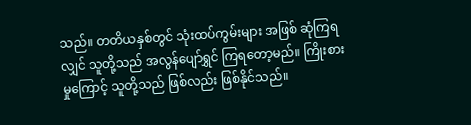သည်။ တတိယနှစ်တွင် သုံးထပ်ကွမ်းများ အဖြစ် ဆုံကြရလျှင် သူတို့သည် အလွန်ပျော်ရွှင် ကြရတော့မည်။ ကြိုးစားမှုကြောင့် သူတို့သည် ဖြစ်လည်း ဖြစ်နိုင်သည်။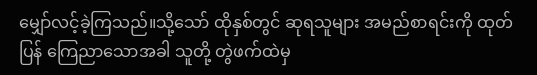မျှော်လင့်ခဲ့ကြသည်။သို့သော် ထိုနှစ်တွင် ဆုရသူများ အမည်စာရင်းကို ထုတ်ပြန် ကြေညာသောအခါ သူတို့ တွဲဖက်ထဲမှ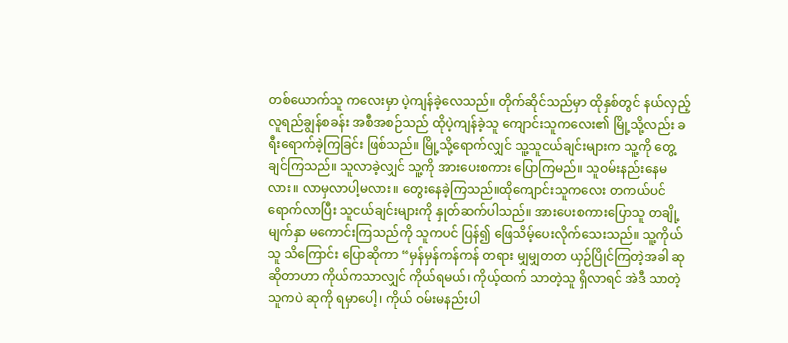တစ်ယောက်သူ ကလေးမှာ ပဲ့ကျန်ခဲ့လေသည်။ တိုက်ဆိုင်သည်မှာ ထိုနှစ်တွင် နယ်လှည့် လူရည်ချွန်စခန်း အစီအစဉ်သည် ထိုပဲ့ကျန်ခဲ့သူ ကျောင်းသူကလေး၏ မြို့သို့လည်း ခရီးရောက်ခဲ့ကြခြင်း ဖြစ်သည်။ မြို့သို့ရောက်လျှင် သူ့သူငယ်ချင်းများက သူ့ကို တွေ့ချင်ကြသည်။ သူလာခဲ့လျှင် သူ့ကို အားပေးစကား ပြောကြမည်။ သူဝမ်းနည်းနေမလား။ လာမှလာပါ့မလား။ တွေးနေခဲ့ကြသည်။ထိုကျောင်းသူကလေး တကယ်ပင် ရောက်လာပြီး သူငယ်ချင်းများကို နှုတ်ဆက်ပါသည်။ အားပေးစကားပြောသူ တချို့ မျက်နှာ မကောင်းကြသည်ကို သူကပင် ပြန်၍ ဖြေသိမ့်ပေးလိုက်သေးသည်။ သူ့ကိုယ်သူ သိကြောင်း ပြောဆိုကာ “မှန်မှန်ကန်ကန် တရား မျှမျှတတ ယှဉ်ပြိုင်ကြတဲ့အခါ ဆုဆိုတာဟာ ကိုယ်ကသာလျှင် ကိုယ်ရမယ်၊ ကိုယ့်ထက် သာတဲ့သူ ရှိလာရင် အဲဒီ သာတဲ့သူကပဲ ဆုကို ရမှာပေါ့၊ ကိုယ် ဝမ်းမနည်းပါ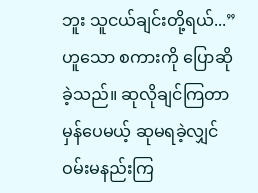ဘူး သူငယ်ချင်းတို့ရယ်...” ဟူသော စကားကို ပြောဆိုခဲ့သည်။ ဆုလိုချင်ကြတာ မှန်ပေမယ့် ဆုမရခဲ့လျှင် ဝမ်းမနည်းကြ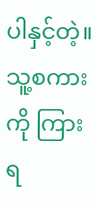ပါနှင့်တဲ့။သူ့စကားကို ကြားရ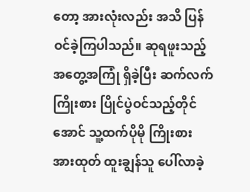တော့ အားလုံးလည်း အသိ ပြန်ဝင်ခဲ့ကြပါသည်။ ဆုရဖူးသည့် အတွေ့အကြုံ ရှိခဲ့ပြီး ဆက်လက်ကြိုးစား ပြိုင်ပွဲဝင်သည့်တိုင်အောင် သူ့ထက်ပိုမို ကြိုးစား အားထုတ် ထူးချွန်သူ ပေါ်လာခဲ့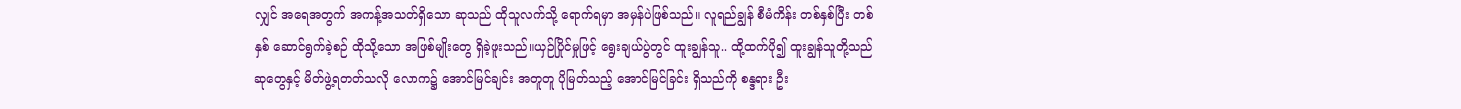လျှင် အရေအတွက် အကန့်အသတ်ရှိသော ဆုသည် ထိုသူလက်သို့ ရောက်ရမှာ အမှန်ပဲဖြစ်သည်။ လူရည်ချွန် စီမံကိန်း တစ်နှစ်ပြီး တစ်နှစ် ဆောင်ရွက်ခဲ့စဉ် ထိုသို့သော အဖြစ်မျိုးတွေ ရှိခဲ့ဖူးသည်။ယှဉ်ပြိုင်မှုဖြင့် ရွေးချယ်ပွဲတွင် ထူးချွန်သူ.. ထို့ထက်ပို၍ ထူးချွန်သူတို့သည် ဆုတွေနှင့် မိတ်ဖွဲ့ရတတ်သလို လောက၌ အောင်မြင်ချင်း အတူတူ ပိုမြတ်သည့် အောင်မြင်ခြင်း ရှိသည်ကို စန္ဒရား ဦး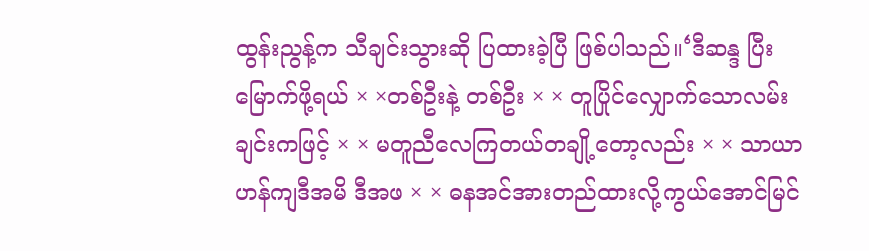ထွန်းညွန့်က သီချင်းသွားဆို ပြထားခဲ့ပြီ ဖြစ်ပါသည်။‘ဒီဆန္ဒ ပြီးမြောက်ဖို့ရယ် × ×တစ်ဦးနဲ့ တစ်ဦး × × တူပြိုင်လျှောက်သောလမ်းချင်းကဖြင့် × × မတူညီလေကြတယ်တချို့တော့လည်း × × သာယာဟန်ကျဒီအမိ ဒီအဖ × × ဓနအင်အားတည်ထားလို့ကွယ်အောင်မြင်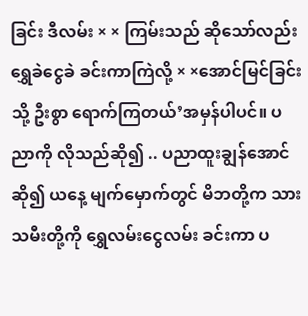ခြင်း ဒီလမ်း × × ကြမ်းသည် ဆိုသော်လည်းရွှေခဲငွေခဲ ခင်းကာကြဲလို့ × ×အောင်မြင်ခြင်းသို့ ဦးစွာ ရောက်ကြတယ်’အမှန်ပါပင်။ ပညာကို လိုသည်ဆို၍ .. ပညာထူးချွန်အောင် ဆို၍ ယနေ့ မျက်မှောက်တွင် မိဘတို့က သားသမီးတို့ကို ရွှေလမ်းငွေလမ်း ခင်းကာ ပ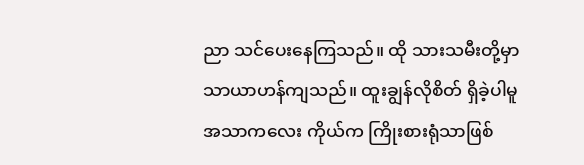ညာ သင်ပေးနေကြသည်။ ထို သားသမီးတို့မှာ သာယာဟန်ကျသည်။ ထူးချွန်လိုစိတ် ရှိခဲ့ပါမူ အသာကလေး ကိုယ်က ကြိုးစားရုံသာဖြစ်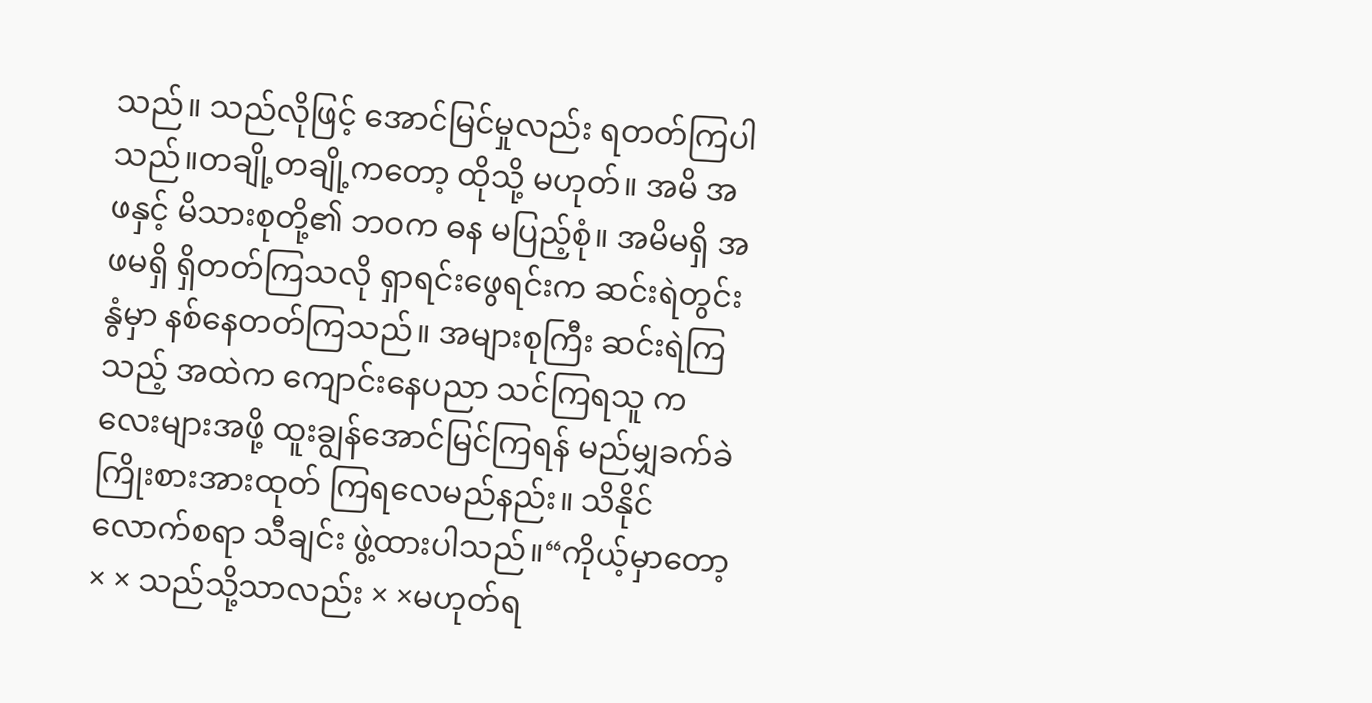သည်။ သည်လိုဖြင့် အောင်မြင်မှုလည်း ရတတ်ကြပါသည်။တချို့တချို့ကတော့ ထိုသို့ မဟုတ်။ အမိ အဖနှင့် မိသားစုတို့၏ ဘဝက ဓန မပြည့်စုံ။ အမိမရှိ အဖမရှိ ရှိတတ်ကြသလို ရှာရင်းဖွေရင်းက ဆင်းရဲတွင်းနွံမှာ နစ်နေတတ်ကြသည်။ အများစုကြီး ဆင်းရဲကြသည့် အထဲက ကျောင်းနေပညာ သင်ကြရသူ ကလေးများအဖို့ ထူးချွန်အောင်မြင်ကြရန် မည်မျှခက်ခဲ ကြိုးစားအားထုတ် ကြရလေမည်နည်း။ သိနိုင်လောက်စရာ သီချင်း ဖွဲ့ထားပါသည်။“ကိုယ့်မှာတော့ × × သည်သို့သာလည်း × ×မဟုတ်ရ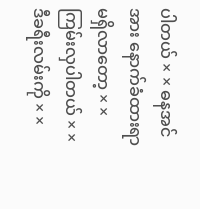ပါတယ် × × ဓနအင်အား နောက်ခံထားရာမရှိလာတော့ × × ကြမ်းလှပါတယ် × ×ဒီခရီးလမ်းကို × ×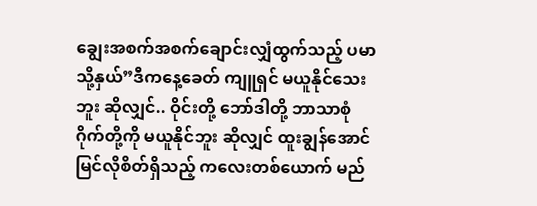ချွေးအစက်အစက်ချောင်းလျှံထွက်သည့် ပမာသို့နှယ်”ဒီကနေ့ခေတ် ကျူရှင် မယူနိုင်သေးဘူး ဆိုလျှင်.. ဝိုင်းတို့ ဘော်ဒါတို့ ဘာသာစုံ ဂိုက်တို့ကို မယူနိုင်ဘူး ဆိုလျှင် ထူးချွန်အောင်မြင်လိုစိတ်ရှိသည့် ကလေးတစ်ယောက် မည်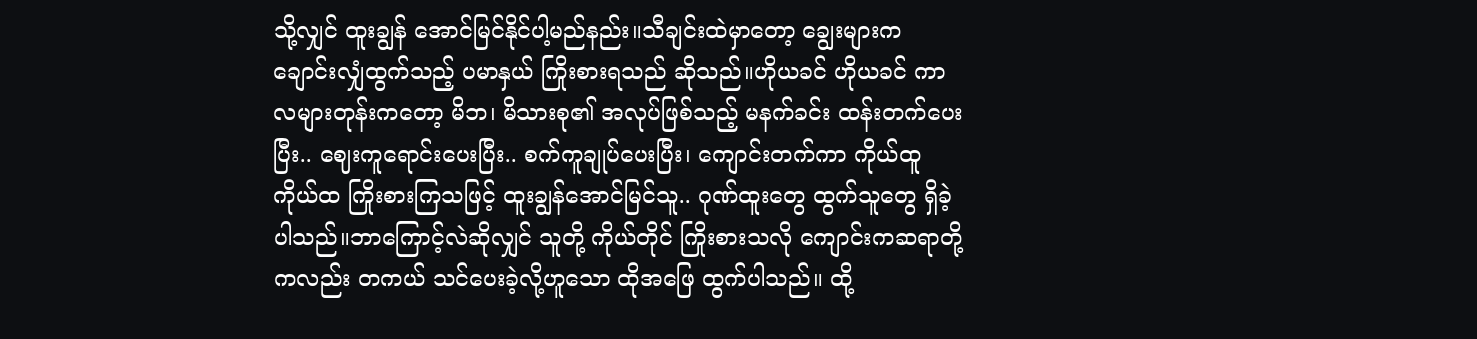သို့လျှင် ထူးချွန် အောင်မြင်နိုင်ပါ့မည်နည်း။သီချင်းထဲမှာတော့ ချွေးများက ချောင်းလျှံထွက်သည့် ပမာနှယ် ကြိုးစားရသည် ဆိုသည်။ဟိုယခင် ဟိုယခင် ကာလများတုန်းကတော့ မိဘ၊ မိသားစု၏ အလုပ်ဖြစ်သည့် မနက်ခင်း ထန်းတက်ပေးပြီး.. ဈေးကူရောင်းပေးပြီး.. စက်ကူချုပ်ပေးပြီး၊ ကျောင်းတက်ကာ ကိုယ်ထူကိုယ်ထ ကြိုးစားကြသဖြင့် ထူးချွန်အောင်မြင်သူ.. ဂုဏ်ထူးတွေ ထွက်သူတွေ ရှိခဲ့ပါသည်။ဘာကြောင့်လဲဆိုလျှင် သူတို့ ကိုယ်တိုင် ကြိုးစားသလို ကျောင်းကဆရာတို့ကလည်း တကယ် သင်ပေးခဲ့လို့ဟူသော ထိုအဖြေ ထွက်ပါသည်။ ထို့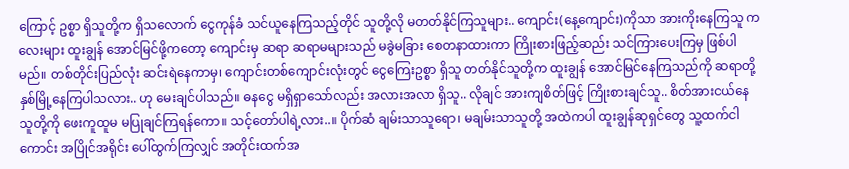ကြောင့် ဥစ္စာ ရှိသူတို့က ရှိသလောက် ငွေကုန်ခံ သင်ယူနေကြသည့်တိုင် သူတို့လို မတတ်နိုင်ကြသူများ.. ကျောင်း(နေ့ကျောင်း)ကိုသာ အားကိုးနေကြသူ ကလေးများ ထူးချွန် အောင်မြင်ဖို့ကတော့ ကျောင်းမှ ဆရာ ဆရာမများသည် မခွဲမခြား စေတနာထားကာ ကြိုးစားဖြည့်ဆည်း သင်ကြားပေးကြမှ ဖြစ်ပါမည်။ တစ်တိုင်းပြည်လုံး ဆင်းရဲနေကာမှ၊ ကျောင်းတစ်ကျောင်းလုံးတွင် ငွေကြေးဥစ္စာ ရှိသူ တတ်နိုင်သူတို့က ထူးချွန် အောင်မြင်နေကြသည်ကို ဆရာတို့ နှစ်မြို့နေကြပါသလား.. ဟု မေးချင်ပါသည်။ ဓနငွေ မရှိရှာသော်လည်း အလားအလာ ရှိသူ.. လိုချင် အားကျစိတ်ဖြင့် ကြိုးစားချင်သူ.. စိတ်အားငယ်နေသူတို့ကို ဖေးကူထူမ မပြုချင်ကြရန်ကော။ သင့်တော်ပါရဲ့လား..။ ပိုက်ဆံ ချမ်းသာသူရော၊ မချမ်းသာသူတို့ အထဲကပါ ထူးချွန်ဆုရှင်တွေ သူ့ထက်ငါကောင်း အပြိုင်အရိုင်း ပေါ်ထွက်ကြလျှင် အတိုင်းထက်အ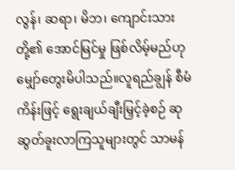လွန်၊ ဆရာ၊ မိဘ၊ ကျောင်းသားတို့၏ အောင်မြင်မှု ဖြစ်လိမ့်မည်ဟု မျှော်တွေးမိပါသည်။လူရည်ချွန် စီမံကိန်းဖြင့် ရွေးချယ်ချီးမြှင့်ခဲ့စဉ် ဆုဆွတ်ခူးလာကြသူများတွင် သာမန်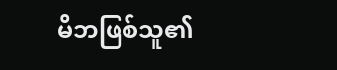မိဘဖြစ်သူ၏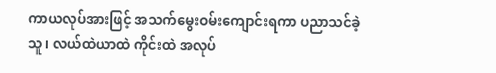ကာယလုပ်အားဖြင့် အသက်မွေးဝမ်းကျောင်းရကာ ပညာသင်ခဲ့သူ၊ လယ်ထဲယာထဲ ကိုင်းထဲ အလုပ်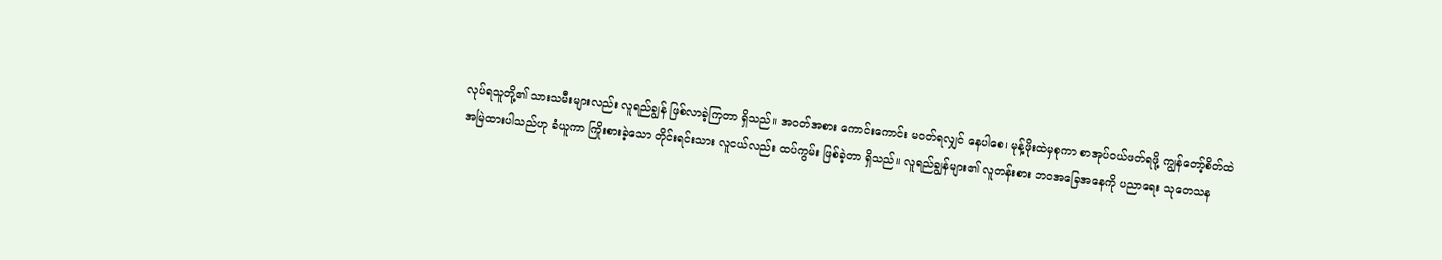လုပ်ရသူတို့၏ သားသမီးများလည်း လူရည်ချွန် ဖြစ်လာခဲ့ကြတာ ရှိသည်။ အဝတ်အစား ကောင်းကောင်း မဝတ်ရလျှင် နေပါစေ၊ မုန့်ဖိုးထဲမှစုကာ စာအုပ်ဝယ်ဖတ်ရဖို့ ကျွန်တော့်စိတ်ထဲ အမြဲထားပါသည်ဟု ခံယူကာ ကြိုးစားခဲ့သော တိုင်းရင်းသား လူငယ်လည်း ထပ်ကွမ်း ဖြစ်ခဲ့တာ ရှိသည်။ လူရည်ချွန်များ၏ လူတန်းစား ဘဝအခြေအနေကို ပညာရေး သုတေသန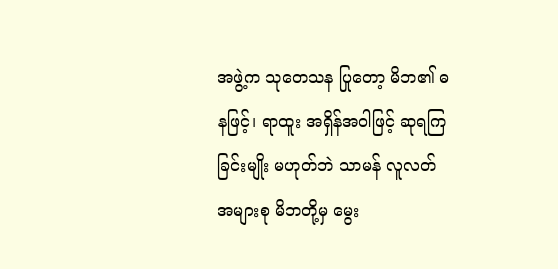အဖွဲ့က သုတေသန ပြုတော့ မိဘ၏ ဓနဖြင့်၊ ရာထူး အရှိန်အဝါဖြင့် ဆုရကြခြင်းမျိုး မဟုတ်ဘဲ သာမန် လူလတ် အများစု မိဘတို့မှ မွေး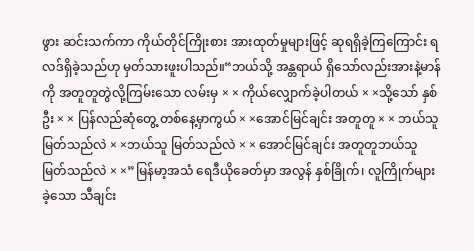ဖွား ဆင်းသက်ကာ ကိုယ်တိုင်ကြိုးစား အားထုတ်မှုများဖြင့် ဆုရရှိခဲ့ကြကြောင်း ရလဒ်ရှိခဲ့သည်ဟု မှတ်သားဖူးပါသည်။“ဘယ်သို့ အန္တရာယ် ရှိသော်လည်းအားနဲ့မာန်ကို အတူတူတွဲလို့ကြမ်းသော လမ်းမှ × × ကိုယ်လျှောက်ခဲ့ပါတယ် × ×သို့သော် နှစ်ဦး × × ပြန်လည်ဆုံတွေ့ တစ်နေ့မှာကွယ် × ×အောင်မြင်ချင်း အတူတူ × × ဘယ်သူမြတ်သည်လဲ × ×ဘယ်သူ မြတ်သည်လဲ × × အောင်မြင်ချင်း အတူတူဘယ်သူမြတ်သည်လဲ × ×”မြန်မာ့အသံ ရေဒီယိုခေတ်မှာ အလွန် နှစ်ခြိုက်၊ လူကြိုက်များခဲ့သော သီချင်း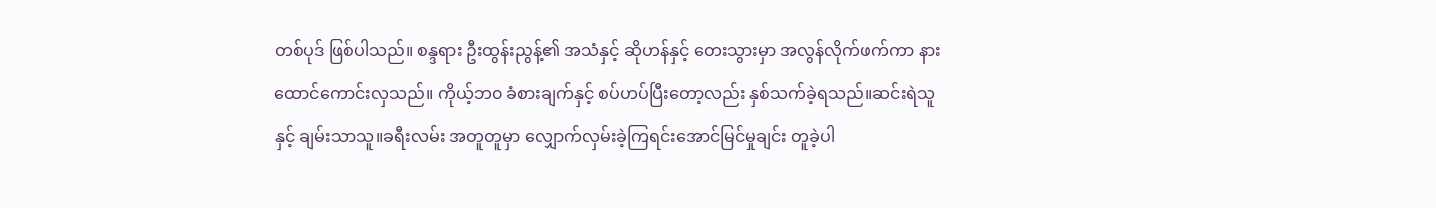တစ်ပုဒ် ဖြစ်ပါသည်။ စန္ဒရား ဦးထွန်းညွန့်၏ အသံနှင့် ဆိုဟန်နှင့် တေးသွားမှာ အလွန်လိုက်ဖက်ကာ နားထောင်ကောင်းလှသည်။ ကိုယ့်ဘ၀ ခံစားချက်နှင့် စပ်ဟပ်ပြီးတော့လည်း နှစ်သက်ခဲ့ရသည်။ဆင်းရဲသူနှင့် ချမ်းသာသူ။ခရီးလမ်း အတူတူမှာ လျှောက်လှမ်းခဲ့ကြရင်းအောင်မြင်မှုချင်း တူခဲ့ပါ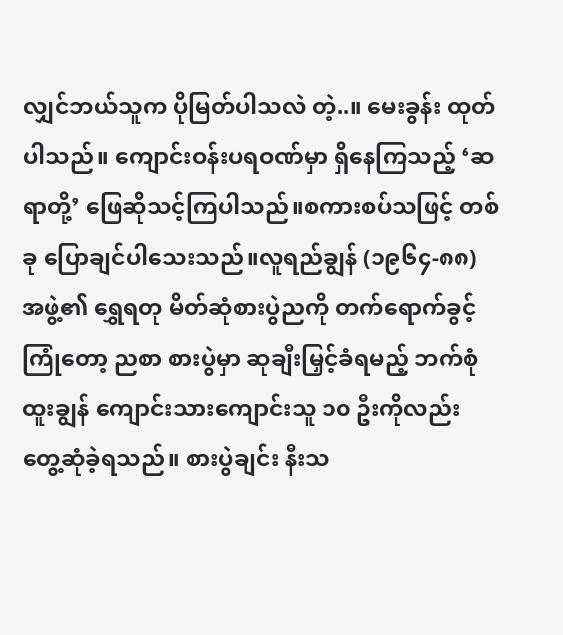လျှင်ဘယ်သူက ပိုမြတ်ပါသလဲ တဲ့..။ မေးခွန်း ထုတ်ပါသည်။ ကျောင်းဝန်းပရဝဏ်မှာ ရှိနေကြသည့် ‘ဆရာတို့’ ဖြေဆိုသင့်ကြပါသည်။စကားစပ်သဖြင့် တစ်ခု ပြောချင်ပါသေးသည်။လူရည်ချွန် (၁၉၆၄-၈၈) အဖွဲ့၏ ရွှေရတု မိတ်ဆုံစားပွဲညကို တက်ရောက်ခွင့် ကြုံတော့ ညစာ စားပွဲမှာ ဆုချီးမြှင့်ခံရမည့် ဘက်စုံထူးချွန် ကျောင်းသားကျောင်းသူ ၁၀ ဦးကိုလည်း တွေ့ဆုံခဲ့ရသည်။ စားပွဲချင်း နီးသ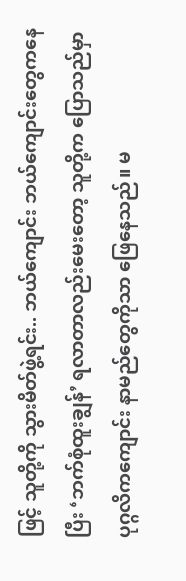ဖြင့် သူတို့ကို သွားမိတ်ဖွဲ့ရင်း.. ဘယ်ကျောင်း ဘယ်ကျောင်းတွေကနေပြီး ‘ဘက်စုံထူးချွန်’ ရလာတာလည်းမေးတော့ သူတို့က ပြောသည်မှာ ပုဂ္ဂလိကကျောင်း နာမည်တွေကိုသာ ဖြေနေသည်။ မ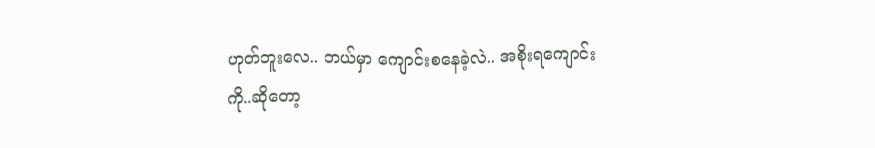ဟုတ်ဘူးလေ.. ဘယ်မှာ ကျောင်းစနေခဲ့လဲ.. အစိုးရကျောင်းကို..ဆိုတော့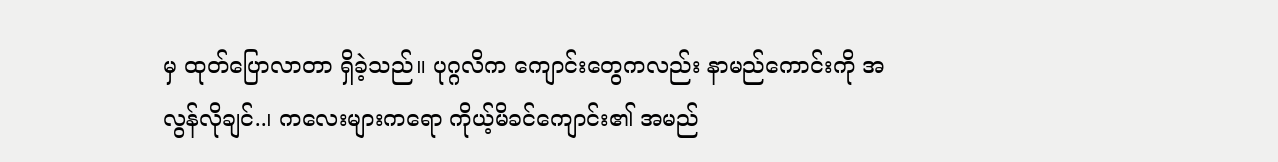မှ ထုတ်ပြောလာတာ ရှိခဲ့သည်။ ပုဂ္ဂလိက ကျောင်းတွေကလည်း နာမည်ကောင်းကို အလွန်လိုချင်..၊ ကလေးများကရော ကိုယ့်မိခင်ကျောင်း၏ အမည်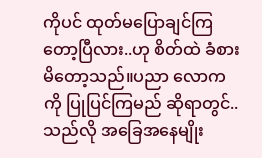ကိုပင် ထုတ်မပြောချင်ကြတော့ပြီလား..ဟု စိတ်ထဲ ခံစားမိတော့သည်။ပညာ လောကကို ပြုပြင်ကြမည် ဆိုရာတွင်..သည်လို အခြေအနေမျိုး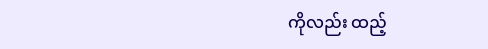ကိုလည်း ထည့်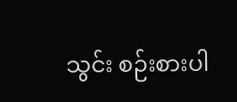သွင်း စဉ်းစားပါ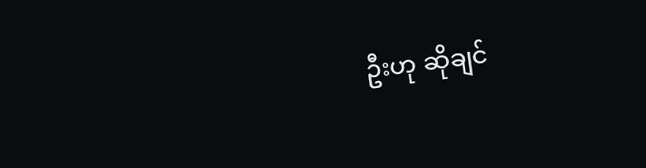ဦးဟု ဆိုချင်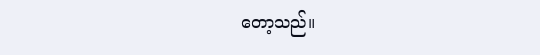တော့သည်။